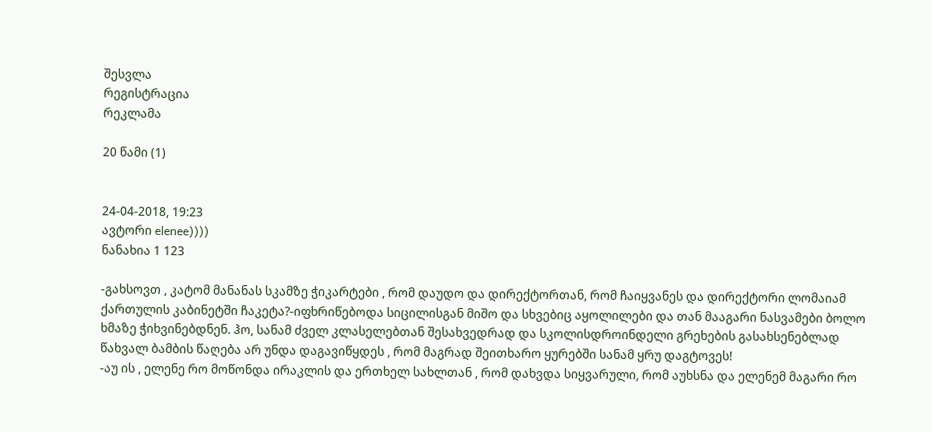შესვლა
რეგისტრაცია
რეკლამა

20 წამი (1)


24-04-2018, 19:23
ავტორი elenee))))
ნანახია 1 123

-გახსოვთ , კატომ მანანას სკამზე ჭიკარტები , რომ დაუდო და დირექტორთან, რომ ჩაიყვანეს და დირექტორი ლომაიამ ქართულის კაბინეტში ჩაკეტა?-იფხრიწებოდა სიცილისგან მიშო და სხვებიც აყოლილები და თან მააგარი ნასვამები ბოლო ხმაზე ჭიხვინებდნენ. ჰო, სანამ ძველ კლასელებთან შესახვედრად და სკოლისდროინდელი გრეხების გასახსენებლად წახვალ ბამბის წაღება არ უნდა დაგავიწყდეს , რომ მაგრად შეითხარო ყურებში სანამ ყრუ დაგტოვეს!
-აუ ის , ელენე რო მოწონდა ირაკლის და ერთხელ სახლთან , რომ დახვდა სიყვარული, რომ აუხსნა და ელენემ მაგარი რო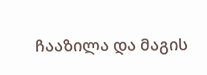ჩააზილა და მაგის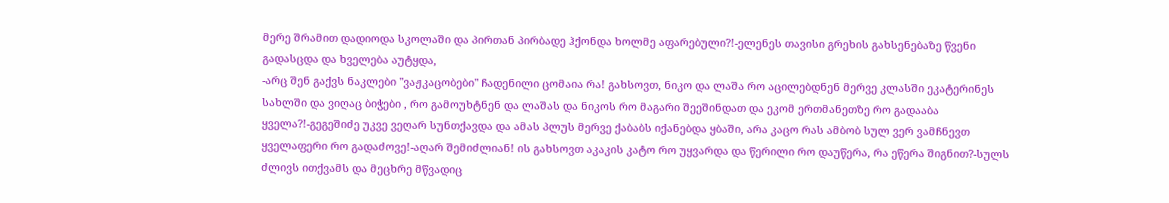მერე შრამით დადიოდა სკოლაში და პირთან პირბადე ჰქონდა ხოლმე აფარებული?!-ელენეს თავისი გრეხის გახსენებაზე წვენი გადასცდა და ხველება აუტყდა,
-არც შენ გაქვს ნაკლები "ვაჟკაცობები" ჩადენილი ცომაია რა! გახსოვთ, ნიკო და ლაშა რო აცილებდნენ მერვე კლასში ეკატერინეს სახლში და ვიღაც ბიჭები , რო გამოუხტნენ და ლაშას და ნიკოს რო მაგარი შეეშინდათ და ეკომ ერთმანეთზე რო გადააბა ყველა?!-გეგეშიძე უკვე ვეღარ სუნთქავდა და ამას პლუს მერვე ქაბაბს იქანებდა ყბაში, არა კაცო რას ამბობ სულ ვერ ვამჩნევთ ყველაფერი რო გადაძოვე!-აღარ შემიძლიან! ის გახსოვთ აკაკის კატო რო უყვარდა და წერილი რო დაუწერა, რა ეწერა შიგნით?-სულს ძლივს ითქვამს და მეცხრე მწვადიც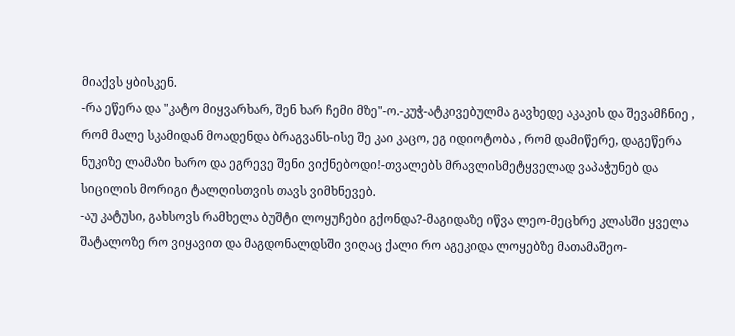მიაქვს ყბისკენ.
-რა ეწერა და "კატო მიყვარხარ, შენ ხარ ჩემი მზე"-ო.-კუჭ-ატკივებულმა გავხედე აკაკის და შევამჩნიე , რომ მალე სკამიდან მოადენდა ბრაგვანს-ისე შე კაი კაცო, ეგ იდიოტობა , რომ დამიწერე, დაგეწერა ნუკიზე ლამაზი ხარო და ეგრევე შენი ვიქნებოდი!-თვალებს მრავლისმეტყველად ვაპაჭუნებ და სიცილის მორიგი ტალღისთვის თავს ვიმხნევებ.
-აუ კატუსი, გახსოვს რამხელა ბუშტი ლოყუჩები გქონდა?-მაგიდაზე იწვა ლეო-მეცხრე კლასში ყველა შატალოზე რო ვიყავით და მაგდონალდსში ვიღაც ქალი რო აგეკიდა ლოყებზე მათამაშეო-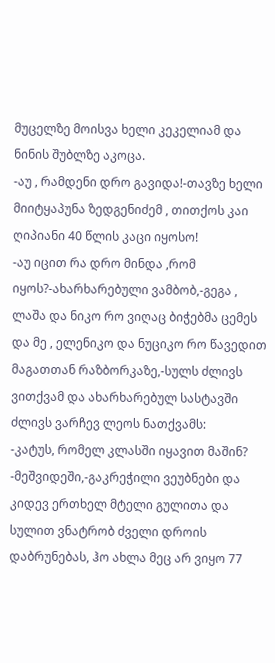მუცელზე მოისვა ხელი კეკელიამ და ნინის შუბლზე აკოცა.
-აუ , რამდენი დრო გავიდა!-თავზე ხელი მიიტყაპუნა ზედგენიძემ , თითქოს კაი ღიპიანი 40 წლის კაცი იყოსო!
-აუ იცით რა დრო მინდა ,რომ იყოს?-ახარხარებული ვამბობ,-გეგა , ლაშა და ნიკო რო ვიღაც ბიჭებმა ცემეს და მე , ელენიკო და ნუციკო რო წავედით მაგათთან რაზბორკაზე,-სულს ძლივს ვითქვამ და ახარხარებულ სასტავში ძლივს ვარჩევ ლეოს ნათქვამს:
-კატუს, რომელ კლასში იყავით მაშინ?
-მეშვიდეში,-გაკრეჭილი ვეუბნები და კიდევ ერთხელ მტელი გულითა და სულით ვნატრობ ძველი დროის დაბრუნებას, ჰო ახლა მეც არ ვიყო 77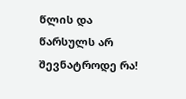წლის და წარსულს არ შევნატროდე რა!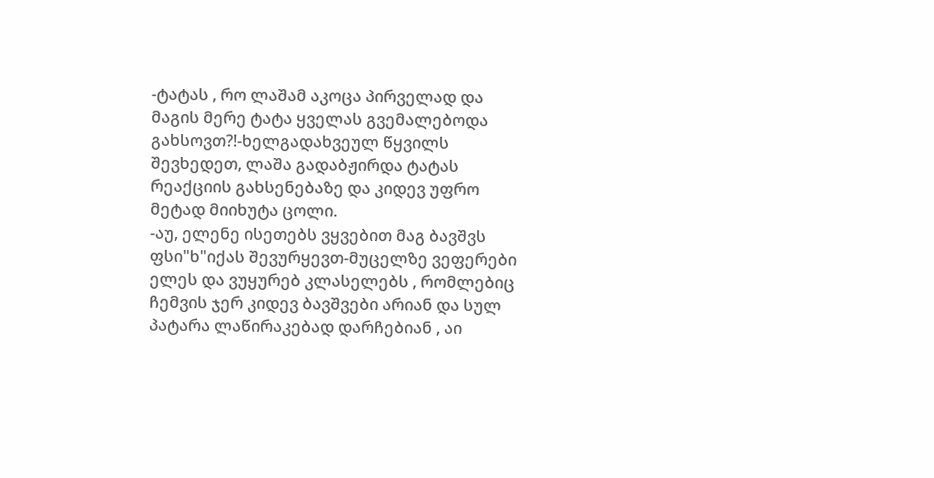-ტატას , რო ლაშამ აკოცა პირველად და მაგის მერე ტატა ყველას გვემალებოდა გახსოვთ?!-ხელგადახვეულ წყვილს შევხედეთ, ლაშა გადაბჟირდა ტატას რეაქციის გახსენებაზე და კიდევ უფრო მეტად მიიხუტა ცოლი.
-აუ, ელენე ისეთებს ვყვებით მაგ ბავშვს ფსი"ხ"იქას შევურყევთ-მუცელზე ვეფერები ელეს და ვუყურებ კლასელებს , რომლებიც ჩემვის ჯერ კიდევ ბავშვები არიან და სულ პატარა ლაწირაკებად დარჩებიან , აი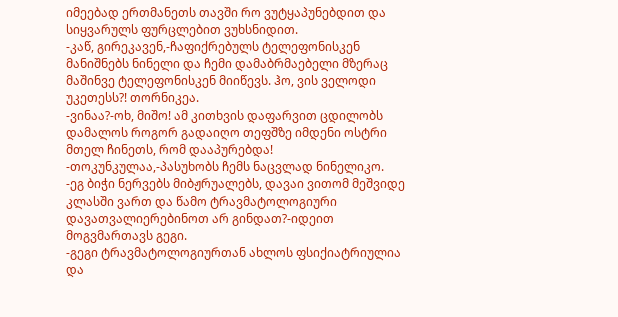იმეებად ერთმანეთს თავში რო ვუტყაპუნებდით და სიყვარულს ფურცლებით ვუხსნიდით.
-კაწ, გირეკავენ,-ჩაფიქრებულს ტელეფონისკენ მანიშნებს ნინელი და ჩემი დამაბრმაებელი მზერაც მაშინვე ტელეფონისკენ მიიწევს. ჰო, ვის ველოდი უკეთესს?! თორნიკეა.
-ვინაა?-ოხ, მიშო! ამ კითხვის დაფარვით ცდილობს დამალოს როგორ გადაიღო თეფშზე იმდენი ოსტრი მთელ ჩინეთს, რომ დააპურებდა!
-თოკუნკულაა,-პასუხობს ჩემს ნაცვლად ნინელიკო.
-ეგ ბიჭი ნერვებს მიბჟრუალებს, დავაი ვითომ მეშვიდე კლასში ვართ და წამო ტრავმატოლოგიური დავათვალიერებინოთ არ გინდათ?-იდეით მოგვმართავს გეგი.
-გეგი ტრავმატოლოგიურთან ახლოს ფსიქიატრიულია და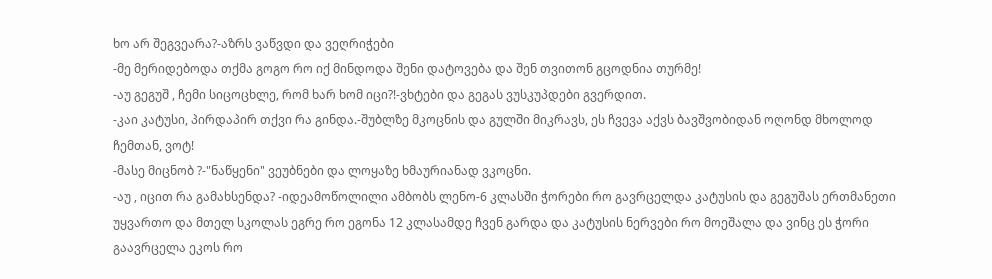ხო არ შეგვეარა?-აზრს ვაწვდი და ვეღრიჭები
-მე მერიდებოდა თქმა გოგო რო იქ მინდოდა შენი დატოვება და შენ თვითონ გცოდნია თურმე!
-აუ გეგუშ , ჩემი სიცოცხლე, რომ ხარ ხომ იცი?!-ვხტები და გეგას ვუსკუპდები გვერდით.
-კაი კატუსი, პირდაპირ თქვი რა გინდა.-შუბლზე მკოცნის და გულში მიკრავს, ეს ჩვევა აქვს ბავშვობიდან ოღონდ მხოლოდ ჩემთან, ვოტ!
-მასე მიცნობ ?-"ნაწყენი" ვეუბნები და ლოყაზე ხმაურიანად ვკოცნი.
-აუ , იცით რა გამახსენდა? -იდეამოწოლილი ამბობს ლენო-6 კლასში ჭორები რო გავრცელდა კატუსის და გეგუშას ერთმანეთი უყვართო და მთელ სკოლას ეგრე რო ეგონა 12 კლასამდე ჩვენ გარდა და კატუსის ნერვები რო მოეშალა და ვინც ეს ჭორი გაავრცელა ეკოს რო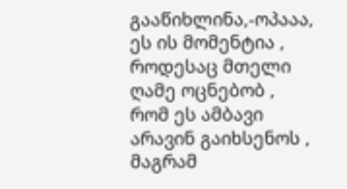გააწიხლინა,-ოპააა, ეს ის მომენტია , როდესაც მთელი ღამე ოცნებობ , რომ ეს ამბავი არავინ გაიხსენოს , მაგრამ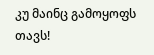კუ მაინც გამოყოფს თავს!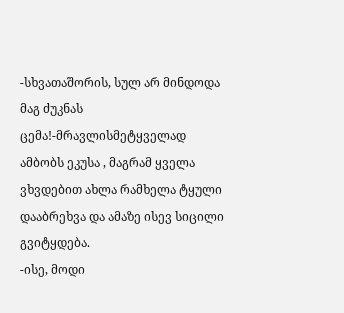-სხვათაშორის, სულ არ მინდოდა მაგ ძუკნას ცემა!-მრავლისმეტყველად ამბობს ეკუსა , მაგრამ ყველა ვხვდებით ახლა რამხელა ტყული დააბრეხვა და ამაზე ისევ სიცილი გვიტყდება.
-ისე, მოდი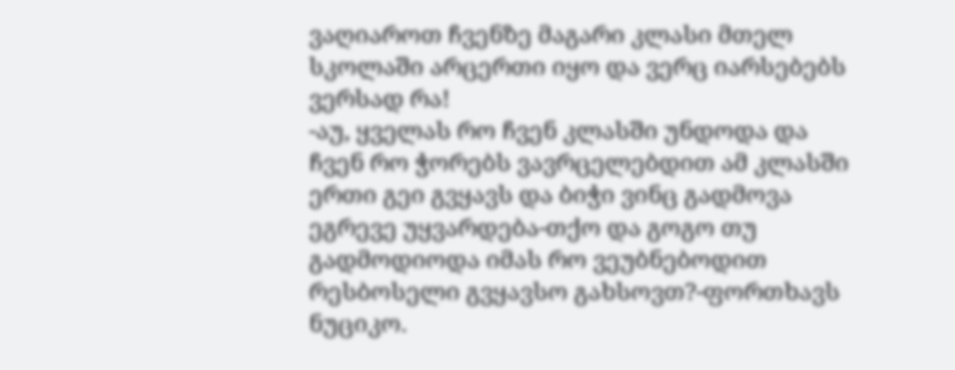ვაღიაროთ ჩვენზე მაგარი კლასი მთელ სკოლაში არცერთი იყო და ვერც იარსებებს ვერსად რა!
-აუ, ყველას რო ჩვენ კლასში უნდოდა და ჩვენ რო ჭორებს ვავრცელებდით ამ კლასში ერთი გეი გვყავს და ბიჭი ვინც გადმოვა ეგრევე უყვარდება-თქო და გოგო თუ გადმოდიოდა იმას რო ვეუბნებოდით რესბოსელი გვყავსო გახსოვთ?-ფორთხავს ნუციკო.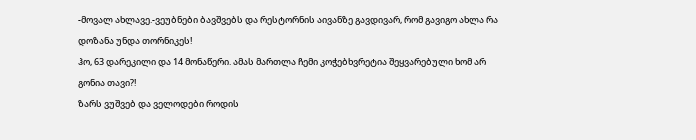-მოვალ ახლავე.-ვეუბნები ბავშვებს და რესტორნის აივანზე გავდივარ, რომ გავიგო ახლა რა დოზანა უნდა თორნიკეს!
ჰო, 63 დარეკილი და 14 მონაწერი. ამას მართლა ჩემი კოჭებხვრეტია შეყვარებული ხომ არ გონია თავი?!
ზარს ვუშვებ და ველოდები როდის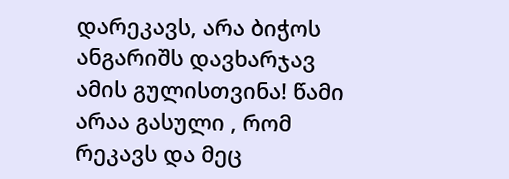დარეკავს, არა ბიჭოს ანგარიშს დავხარჯავ ამის გულისთვინა! წამი არაა გასული , რომ რეკავს და მეც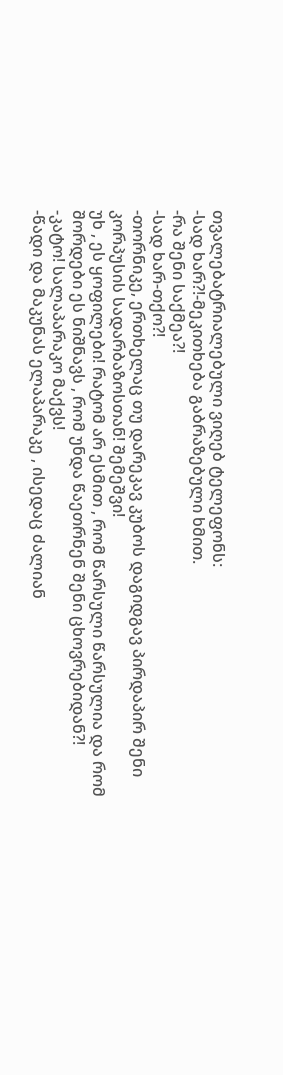თვალებატრიალებული ვიღებ ტელეფონს:
-სად ხარ?!-მეკითხება გაბრაზებული ხმით.
-რა შენი საქმეა?!
-სად ხარ-თქო?!
-თორნიკე, ერთხელაც თუ დარეკავ კუბოს დაგიდგავ პირდაპირ შენი კორპუსის სადარბაზოსთან! შემეშვი!
უხ , ეს ყოფილები! რატომ არ ესმით , რომ წარსული წარსულია და რომ შორდები ეს ნიშნავს , რომ უნდა წაეთრნენ შენი ცხოვრებიდან?!
-კატო! სალაპარაკო მაქვს!
-წადი და მაკუნას ელაპარაკე , ისედაც ძალიან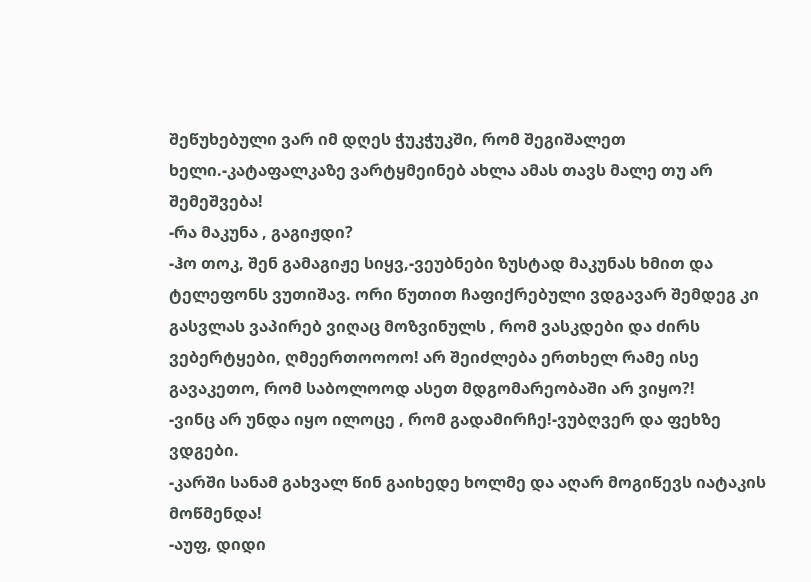შეწუხებული ვარ იმ დღეს ჭუკჭუკში, რომ შეგიშალეთ ხელი.-კატაფალკაზე ვარტყმეინებ ახლა ამას თავს მალე თუ არ შემეშვება!
-რა მაკუნა , გაგიჟდი?
-ჰო თოკ, შენ გამაგიჟე სიყვ,-ვეუბნები ზუსტად მაკუნას ხმით და ტელეფონს ვუთიშავ. ორი წუთით ჩაფიქრებული ვდგავარ შემდეგ კი გასვლას ვაპირებ ვიღაც მოზვინულს , რომ ვასკდები და ძირს ვებერტყები, ღმეერთოოოო! არ შეიძლება ერთხელ რამე ისე გავაკეთო, რომ საბოლოოდ ასეთ მდგომარეობაში არ ვიყო?!
-ვინც არ უნდა იყო ილოცე , რომ გადამირჩე!-ვუბღვერ და ფეხზე ვდგები.
-კარში სანამ გახვალ წინ გაიხედე ხოლმე და აღარ მოგიწევს იატაკის მოწმენდა!
-აუფ, დიდი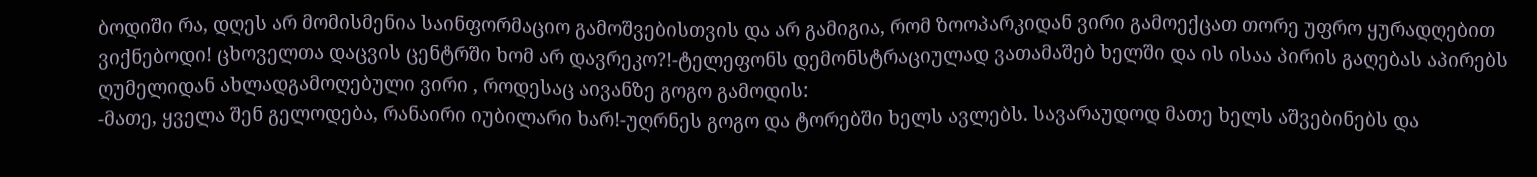ბოდიში რა, დღეს არ მომისმენია საინფორმაციო გამოშვებისთვის და არ გამიგია, რომ ზოოპარკიდან ვირი გამოექცათ თორე უფრო ყურადღებით ვიქნებოდი! ცხოველთა დაცვის ცენტრში ხომ არ დავრეკო?!-ტელეფონს დემონსტრაციულად ვათამაშებ ხელში და ის ისაა პირის გაღებას აპირებს ღუმელიდან ახლადგამოღებული ვირი , როდესაც აივანზე გოგო გამოდის:
-მათე, ყველა შენ გელოდება, რანაირი იუბილარი ხარ!-უღრნეს გოგო და ტორებში ხელს ავლებს. სავარაუდოდ მათე ხელს აშვებინებს და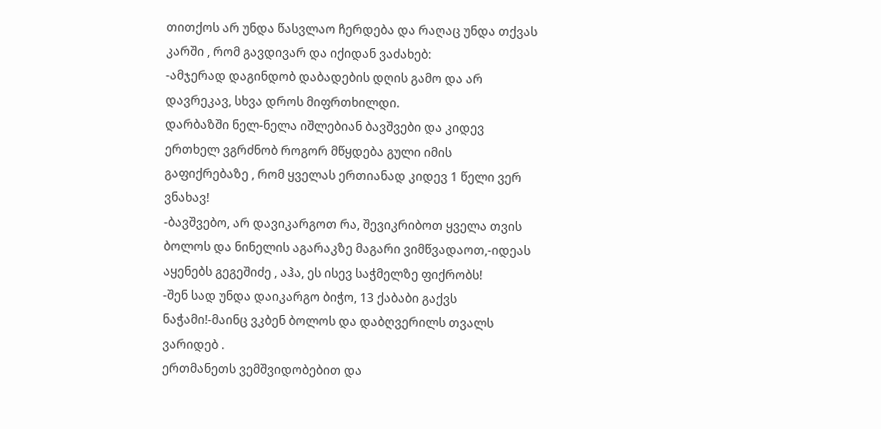თითქოს არ უნდა წასვლაო ჩერდება და რაღაც უნდა თქვას კარში , რომ გავდივარ და იქიდან ვაძახებ:
-ამჯერად დაგინდობ დაბადების დღის გამო და არ დავრეკავ, სხვა დროს მიფრთხილდი.
დარბაზში ნელ-ნელა იშლებიან ბავშვები და კიდევ ერთხელ ვგრძნობ როგორ მწყდება გული იმის გაფიქრებაზე , რომ ყველას ერთიანად კიდევ 1 წელი ვერ ვნახავ!
-ბავშვებო, არ დავიკარგოთ რა, შევიკრიბოთ ყველა თვის ბოლოს და ნინელის აგარაკზე მაგარი ვიმწვადაოთ,-იდეას აყენებს გეგეშიძე , აჰა, ეს ისევ საჭმელზე ფიქრობს!
-შენ სად უნდა დაიკარგო ბიჭო, 13 ქაბაბი გაქვს ნაჭამი!-მაინც ვკბენ ბოლოს და დაბღვერილს თვალს ვარიდებ .
ერთმანეთს ვემშვიდობებით და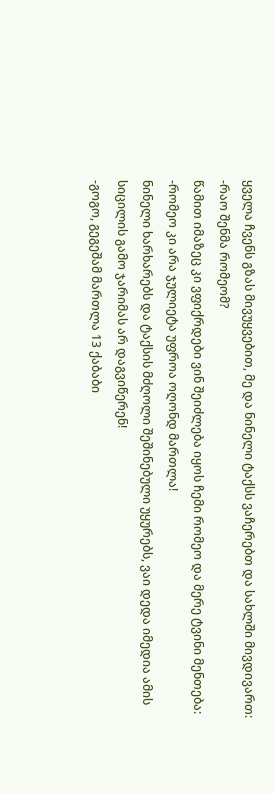ყველა ჩვენს გზას მივუყვებით, მე და ნინელი ტაქსს ვაჩერებთ და სახლში მივდივართ:
-რაო შენმა რომეომ?
წამით იმაზეც კი ვფიქრდები ვინ შეიძლება იყოს ჩემი რომეო და მერე ტვინი მენთება:
-რომეო კი არა ჯულიეტა უფროა ოღონდ მართლა!
ნინელი ხარხარებს და ტაქსის მძღოლი შეშინებული უყურებს, ვაი დედა იმედია ამის სიცილის გამო ჯარიმას არ დაგვიწერენ!
-გოგო, გეგეშამ მართლა 13 ქაბაბი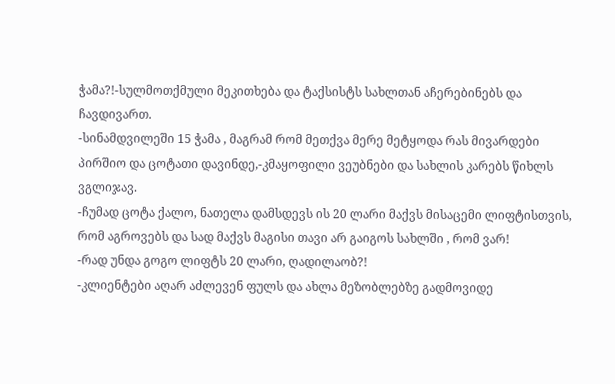ჭამა?!-სულმოთქმული მეკითხება და ტაქსისტს სახლთან აჩერებინებს და ჩავდივართ.
-სინამდვილეში 15 ჭამა , მაგრამ რომ მეთქვა მერე მეტყოდა რას მივარდები პირშიო და ცოტათი დავინდე,-კმაყოფილი ვეუბნები და სახლის კარებს წიხლს ვგლიჯავ.
-ჩუმად ცოტა ქალო, ნათელა დამსდევს ის 20 ლარი მაქვს მისაცემი ლიფტისთვის, რომ აგროვებს და სად მაქვს მაგისი თავი არ გაიგოს სახლში , რომ ვარ!
-რად უნდა გოგო ლიფტს 20 ლარი, ღადილაობ?!
-კლიენტები აღარ აძლევენ ფულს და ახლა მეზობლებზე გადმოვიდე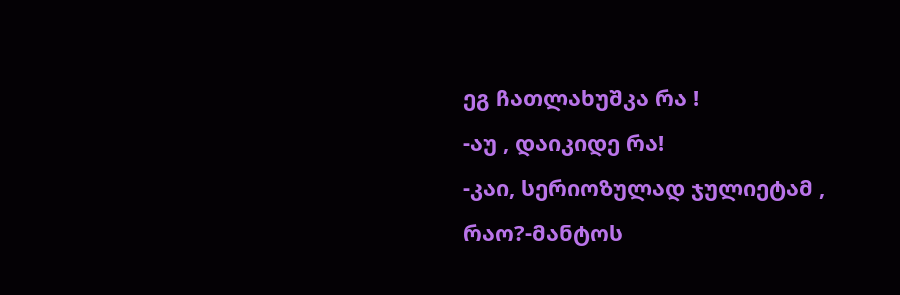ეგ ჩათლახუშკა რა !
-აუ , დაიკიდე რა!
-კაი, სერიოზულად ჯულიეტამ , რაო?-მანტოს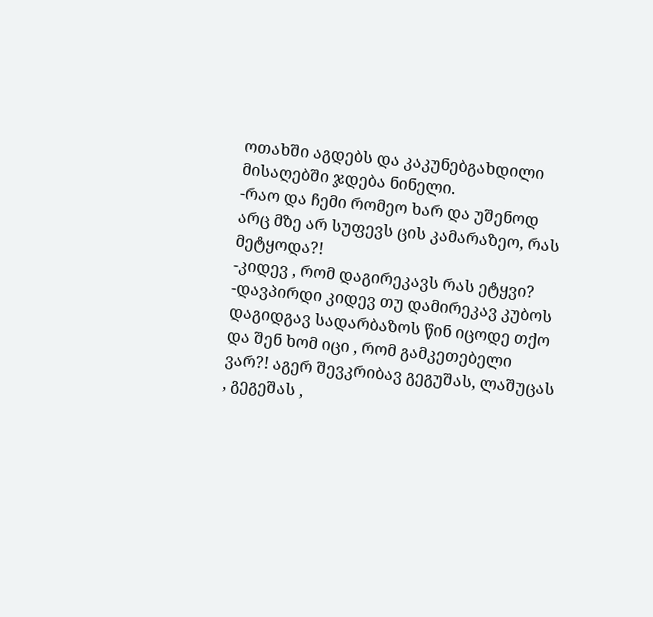ოთახში აგდებს და კაკუნებგახდილი მისაღებში ჯდება ნინელი.
-რაო და ჩემი რომეო ხარ და უშენოდ არც მზე არ სუფევს ცის კამარაზეო, რას მეტყოდა?!
-კიდევ , რომ დაგირეკავს რას ეტყვი?
-დავპირდი კიდევ თუ დამირეკავ კუბოს დაგიდგავ სადარბაზოს წინ იცოდე თქო და შენ ხომ იცი , რომ გამკეთებელი ვარ?! აგერ შევკრიბავ გეგუშას, ლაშუცას , გეგეშას ,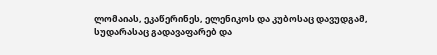ლომაიას, ეკაწერინეს, ელენიკოს და კუბოსაც დავუდგამ, სუდარასაც გადავაფარებ და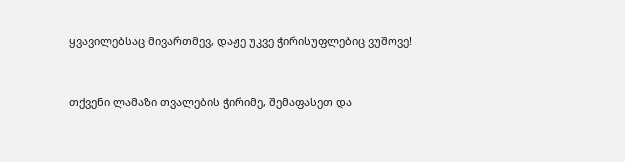ყვავილებსაც მივართმევ, დაჟე უკვე ჭირისუფლებიც ვუშოვე!


თქვენი ლამაზი თვალების ჭირიმე, შემაფასეთ და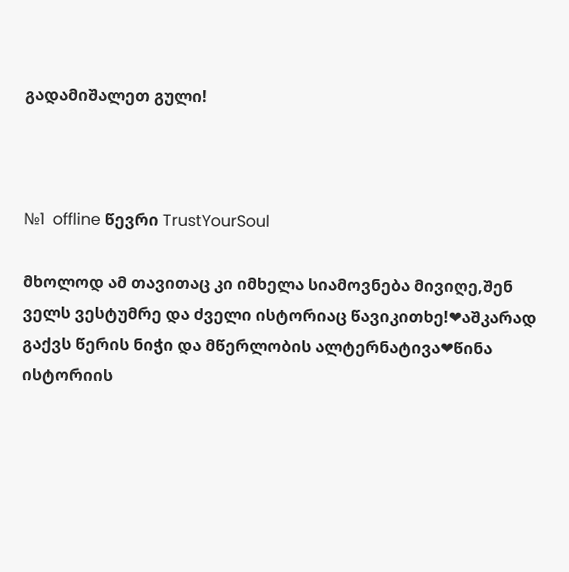გადამიშალეთ გული!



№1  offline წევრი TrustYourSoul

მხოლოდ ამ თავითაც კი იმხელა სიამოვნება მივიღე,შენ ველს ვესტუმრე და ძველი ისტორიაც წავიკითხე!❤აშკარად გაქვს წერის ნიჭი და მწერლობის ალტერნატივა❤წინა ისტორიის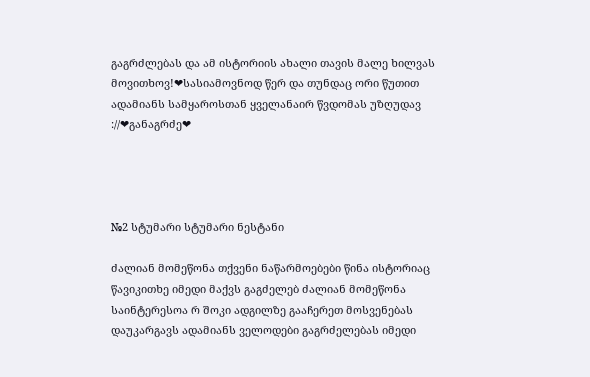გაგრძლებას და ამ ისტორიის ახალი თავის მალე ხილვას მოვითხოვ!❤სასიამოვნოდ წერ და თუნდაც ორი წუთით ადამიანს სამყაროსთან ყველანაირ წვდომას უზღუდავ ://❤განაგრძე❤




№2 სტუმარი სტუმარი ნესტანი

ძალიან მომეწონა თქვენი ნაწარმოებები წინა ისტორიაც წავიკითხე იმედი მაქვს გაგძელებ ძალიან მომეწონა საინტერესოა რ შოკი ადგილზე გააჩერეთ მოსვენებას დაუკარგავს ადამიანს ველოდები გაგრძელებას იმედი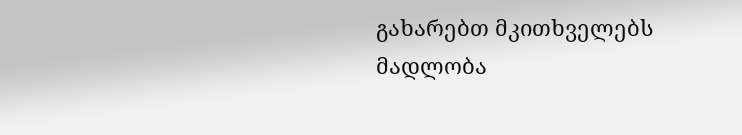გახარებთ მკითხველებს მადლობა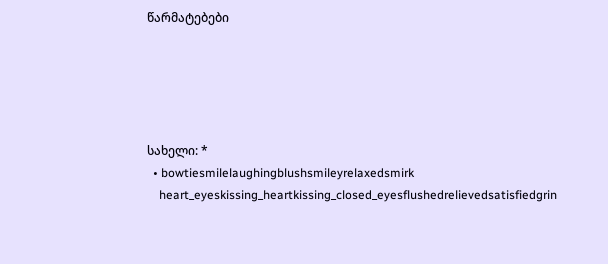წარმატებები





სახელი: *
  • bowtiesmilelaughingblushsmileyrelaxedsmirk
    heart_eyeskissing_heartkissing_closed_eyesflushedrelievedsatisfiedgrin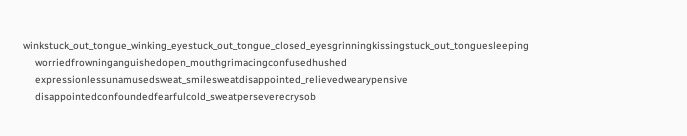winkstuck_out_tongue_winking_eyestuck_out_tongue_closed_eyesgrinningkissingstuck_out_tonguesleeping
    worriedfrowninganguishedopen_mouthgrimacingconfusedhushed
    expressionlessunamusedsweat_smilesweatdisappointed_relievedwearypensive
    disappointedconfoundedfearfulcold_sweatperseverecrysob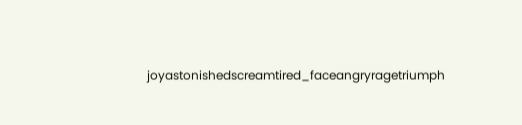joyastonishedscreamtired_faceangryragetriumph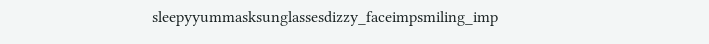sleepyyummasksunglassesdizzy_faceimpsmiling_imp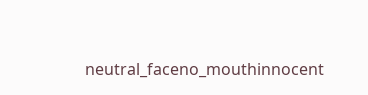neutral_faceno_mouthinnocent